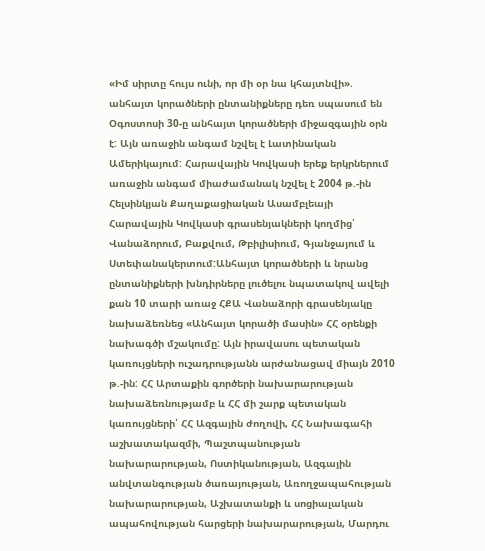«Իմ սիրտը հույս ունի, որ մի օր նա կհայտնվի». անհայտ կորածների ընտանիքները դեռ սպասում են
Օգոստոսի 30-ը անհայտ կորածների միջազգային օրն է: Այն առաջին անգամ նշվել է Լատինական Ամերիկայում: Հարավային Կովկասի երեք երկրներում առաջին անգամ միաժամանակ նշվել է 2004 թ.-ին Հելսինկյան Քաղաքացիական Ասամբլեայի Հարավային Կովկասի գրասենյակների կողմից՝ Վանաձորում, Բաքվում, Թբիլիսիում, Գյանջայում և Ստեփանակերտում:Անհայտ կորածների և նրանց ընտանիքների խնդիրները լուծելու նպատակով ավելի քան 10 տարի առաջ ՀՔԱ Վանաձորի գրասենյակը նախաձեռնեց «Անհայտ կորածի մասին» ՀՀ օրենքի նախագծի մշակումը: Այն իրավասու պետական կառույցների ուշադրությանն արժանացավ միայն 2010 թ.-ին: ՀՀ Արտաքին գործերի նախարարության նախաձեռնությամբ և ՀՀ մի շարք պետական կառույցների՝ ՀՀ Ազգային ժողովի, ՀՀ Նախագահի աշխատակազմի, Պաշտպանության նախարարության, Ոստիկանության, Ազգային անվտանգության ծառայության, Առողջապահության նախարարության, Աշխատանքի և սոցիալական ապահովության հարցերի նախարարության, Մարդու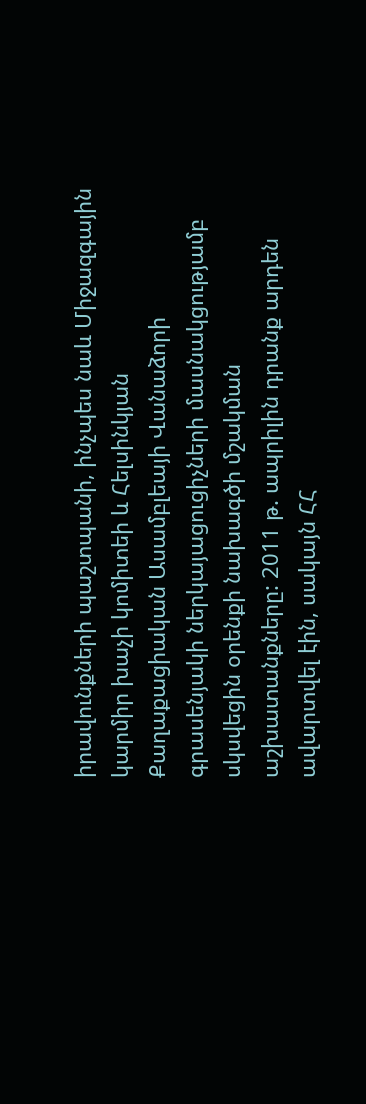իրավունքների պաշտպանի, ինչպես նաև Միջազգային կարմիր խաչի կոմիտեի և Հելսինկյան Քաղաքացիական Ասամբլեայի Վանաձորի գրասենյակի ներկայացուցիչների մասնակցությամբ սկսվեցին օրենքի նախագծի մշակման աշխատանքները: 2011 թ. ապրիլին դրանք արդեն ավարտվել էին, սակայն ՀՀ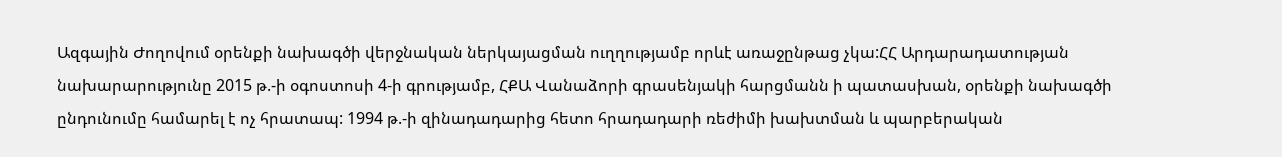Ազգային Ժողովում օրենքի նախագծի վերջնական ներկայացման ուղղությամբ որևէ առաջընթաց չկա:ՀՀ Արդարադատության նախարարությունը 2015 թ.-ի օգոստոսի 4-ի գրությամբ, ՀՔԱ Վանաձորի գրասենյակի հարցմանն ի պատասխան, օրենքի նախագծի ընդունումը համարել է ոչ հրատապ: 1994 թ.-ի զինադադարից հետո հրադադարի ռեժիմի խախտման և պարբերական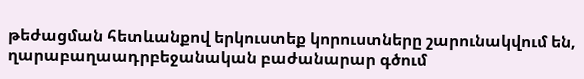թեժացման հետևանքով երկուստեք կորուստները շարունակվում են, ղարաբաղաադրբեջանական բաժանարար գծում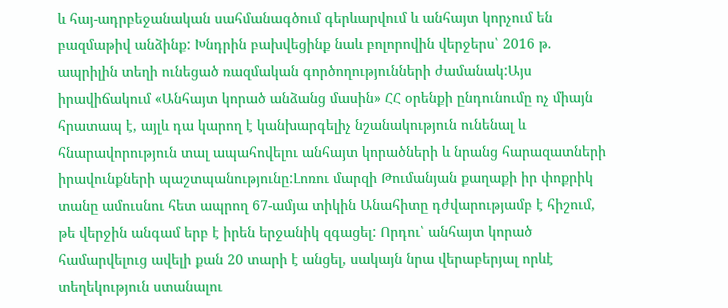և հայ-ադրբեջանական սահմանագծում գերևարվում և անհայտ կորչում են բազմաթիվ անձինք: Խնդրին բախվեցինք նաև բոլորովին վերջերս՝ 2016 թ. ապրիլին տեղի ունեցած ռազմական գործողությունների ժամանակ:Այս իրավիճակում «Անհայտ կորած անձանց մասին» ՀՀ օրենքի ընդունումը ոչ միայն հրատապ է, այլև դա կարող է կանխարգելիչ նշանակություն ունենալ և հնարավորություն տալ ապահովելու անհայտ կորածների և նրանց հարազատների իրավունքների պաշտպանությունը:Լոռու մարզի Թումանյան քաղաքի իր փոքրիկ տանը ամուսնու հետ ապրող 67-ամյա տիկին Անահիտը դժվարությամբ է հիշում, թե վերջին անգամ երբ է իրեն երջանիկ զգացել: Որդու՝ անհայտ կորած համարվելուց ավելի քան 20 տարի է անցել, սակայն նրա վերաբերյալ որևէ տեղեկություն ստանալու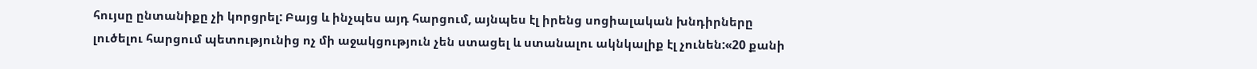հույսը ընտանիքը չի կորցրել: Բայց և ինչպես այդ հարցում, այնպես էլ իրենց սոցիալական խնդիրները լուծելու հարցում պետությունից ոչ մի աջակցություն չեն ստացել և ստանալու ակնկալիք էլ չունեն:«20 քանի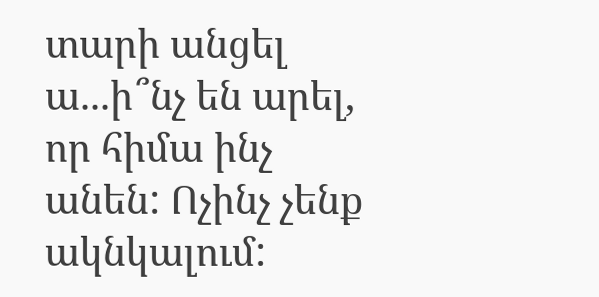տարի անցել ա...ի՞նչ են արել, որ հիմա ինչ անեն: Ոչինչ չենք ակնկալում: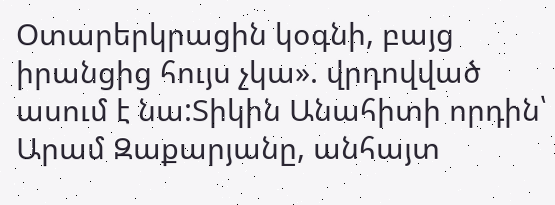Օտարերկրացին կօգնի, բայց իրանցից հույս չկա». վրդովված ասում է նա:Տիկին Անահիտի որդին՝ Արամ Զաքարյանը, անհայտ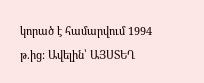կորած է համարվում 1994 թ.ից: Ավելին՝ ԱՅՍՏԵՂ